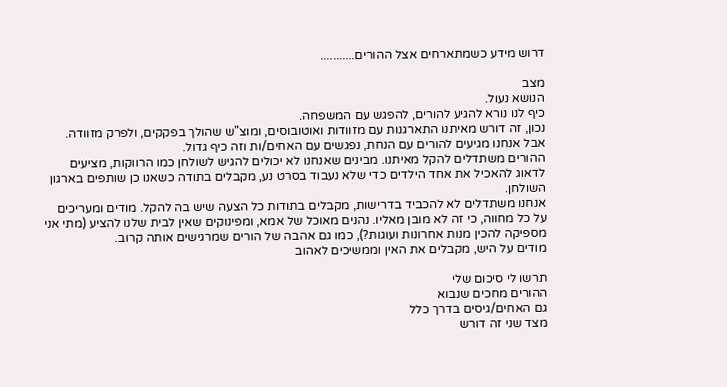דרוש מידע כשמתארחים אצל ההורים...........

מצב
הנושא נעול.
כיף לנו נורא להגיע להורים, להפגש עם המשפחה.
נכון, זה דורש מאיתנו התארגנות עם מזוודות ואוטובוסים, ומוצ"ש שהולך בפקקים, ולפרק מזוודה. אבל אנחנו מגיעים להורים עם הנחת, נפגשים עם האחים/ות וזה כיף גדול.
ההורים משתדלים להקל מאיתנו. מבינים שאנחנו לא יכולים להגיש לשולחן כמו הרווקות, מציעים לדאוג להאכיל את אחד הילדים כדי שלא נעבוד בסרט נע, מקבלים בתודה כשאנו כן שותפים בארגון השולחן.
אנחנו משתדלים לא להכביד בדרישות, מקבלים בתודות כל הצעה שיש בה להקל. מודים ומעריכים על כל מחווה, כי זה לא מובן מאליו. נהנים מאוכל של אמא, ומפינוקים שאין לבית שלנו להציע (מתי אני מספיקה להכין מנות אחרונות ועוגות?), כמו גם אהבה של הורים שמרגישים אותה קרוב.
מודים על היש, מקבלים את האין וממשיכים לאהוב

תרשו לי סיכום שלי
ההורים מחכים שנבוא
גם האחים/גיסים בדרך כלל
מצד שני זה דורש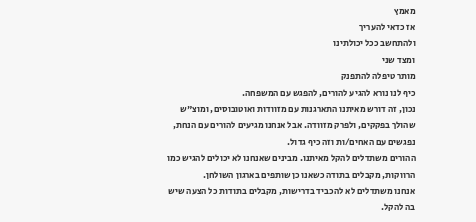מאמץ
אז כדאי להעריך
ולהתחשב ככל יכולתינו
ומצד שני
מותר טיפלה להתפנק
כיף לנו נורא להגיע להורים, להפגש עם המשפחה.
נכון, זה דורש מאיתנו התארגנות עם מזוודות ואוטובוסים, ומוצ"ש שהולך בפקקים, ולפרק מזוודה. אבל אנחנו מגיעים להורים עם הנחת, נפגשים עם האחים/ות וזה כיף גדול.
ההורים משתדלים להקל מאיתנו. מבינים שאנחנו לא יכולים להגיש כמו הרווקות, מקבלים בתודה כשאנו כן שותפים בארגון השולחן.
אנחנו משתדלים לא להכביד בדרישות, מקבלים בתודות כל הצעה שיש בה להקל.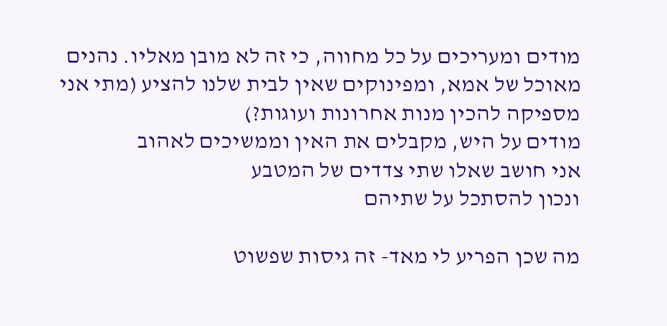מודים ומעריכים על כל מחווה, כי זה לא מובן מאליו. נהנים מאוכל של אמא, ומפינוקים שאין לבית שלנו להציע (מתי אני מספיקה להכין מנות אחרונות ועוגות?)
מודים על היש, מקבלים את האין וממשיכים לאהוב
אני חושב שאלו שתי צדדים של המטבע
ונכון להסתכל על שתיהם

מה שכן הפריע לי מאד- זה גיסות שפשוט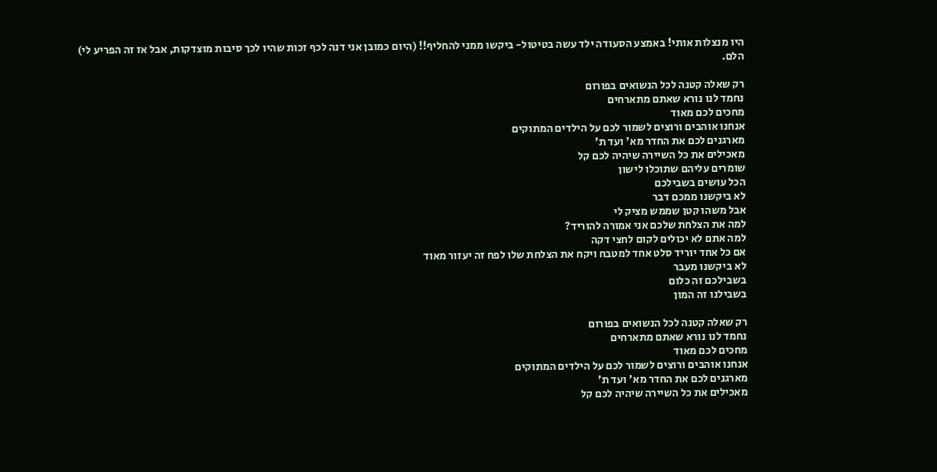היו מנצלות אותי! באמצע הסעודה ילד עשה בטיטול- ביקשו ממני להחליף!! (היום כמובן אני דנה לכף זכות שהיו לכך סיבות מוצדקות, אבל אז זה הפריע לי)
הלם.

רק שאלה קטנה לכל הנשואים בפורום
נחמד לנו נורא שאתם מתארחים
מחכים לכם מאוד
אנחנו אוהבים ורוצים לשמור לכם על הילדים המתוקים
מארגנים לכם את החדר מא' ועד ת'
מאכילים את כל השיירה שיהיה לכם קל
שומרים עליהם שתוכלו לישון
הכל עושים בשבילכם
לא ביקשנו ממכם דבר
אבל משהו קטן שממש מציק לי
למה את הצלחת שלכם אני אמורה להוריד?
למה אתם לא יכולים לקום לחצי דקה
אם כל אחד יוריד סלט אחד למטבח ויקח את הצלחת שלו לפח זה יעזור מאוד
לא ביקשנו מעבר
בשבילכם זה כלום
בשבילנו זה המון

רק שאלה קטנה לכל הנשואים בפורום
נחמד לנו נורא שאתם מתארחים
מחכים לכם מאוד
אנחנו אוהבים ורוצים לשמור לכם על הילדים המתוקים
מארגנים לכם את החדר מא' ועד ת'
מאכילים את כל השיירה שיהיה לכם קל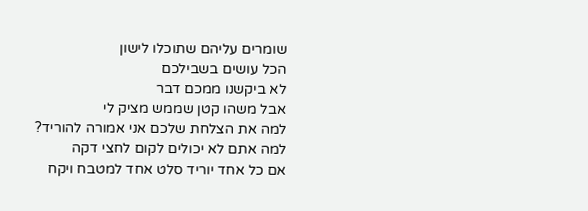שומרים עליהם שתוכלו לישון
הכל עושים בשבילכם
לא ביקשנו ממכם דבר
אבל משהו קטן שממש מציק לי
למה את הצלחת שלכם אני אמורה להוריד?
למה אתם לא יכולים לקום לחצי דקה
אם כל אחד יוריד סלט אחד למטבח ויקח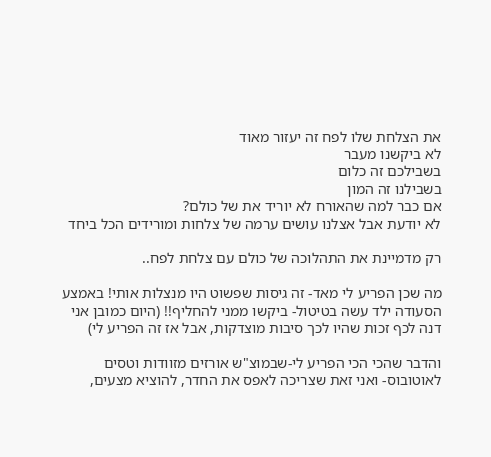את הצלחת שלו לפח זה יעזור מאוד
לא ביקשנו מעבר
בשבילכם זה כלום
בשבילנו זה המון
אם כבר למה שהאורח לא יוריד את של כולם?
לא יודעת אבל אצלנו עושים ערמה של צלחות ומורידים הכל ביחד

רק מדמיינת את התהלוכה של כולם עם צלחת לפח..

מה שכן הפריע לי מאד- זה גיסות שפשוט היו מנצלות אותי! באמצע הסעודה ילד עשה בטיטול- ביקשו ממני להחליף!! (היום כמובן אני דנה לכף זכות שהיו לכך סיבות מוצדקות, אבל אז זה הפריע לי)

והדבר שהכי הכי הפריע לי-שבמוצ"ש אורזים מזוודות וטסים לאוטובוס- ואני זאת שצריכה לאפס את החדר, להוציא מצעים,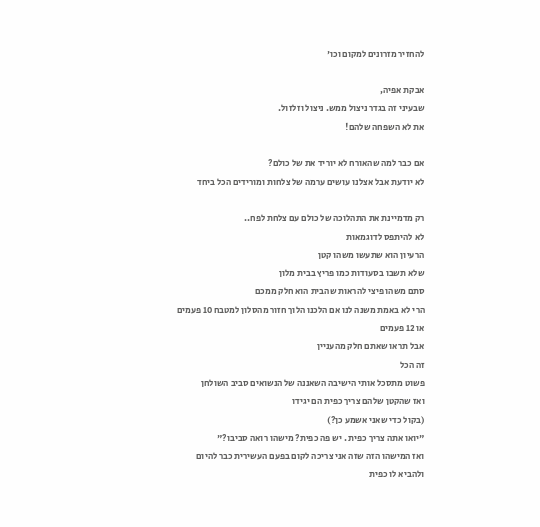להחזיר מזרונים למקום וכו'

אבקת אפיה,
שבעיני זה בגדר ניצול ממש. ניצול וזלזול.
את לא השפחה שלהם!

אם כבר למה שהאורח לא יוריד את של כולם?
לא יודעת אבל אצלנו עושים ערמה של צלחות ומורידים הכל ביחד

רק מדמיינת את התהלוכה של כולם עם צלחת לפח..
לא להיתפס לדוגמאות
הרעיון הוא שתעשו משהו קטן
שלא תשבו בסעודות כמו פריץ בבית מלון
סתם משהו פיצי להראות שהבית הוא חלק ממכם
הרי לא באמת משנה לנו אם הלכנו הלוך חזור מהסלון למטבח 10 פעמים
או 12 פעמים
אבל תראו שאתם חלק מהעניין
זה הכל
פשוט מתסכל אותי הישיבה השאננה של הנשואים סביב השולחן
ואז שהקטן שלהם צריך כפית הם יגידו
(בקול כדי שאני אשמע כן?)
"יואו אתה צריך כפית . יש פה כפית? מישהו רואה סביבו?"
ואז המישהו הזה שזה אני צריכה לקום בפעם העשירית כבר להיום
ולהביא לו כפית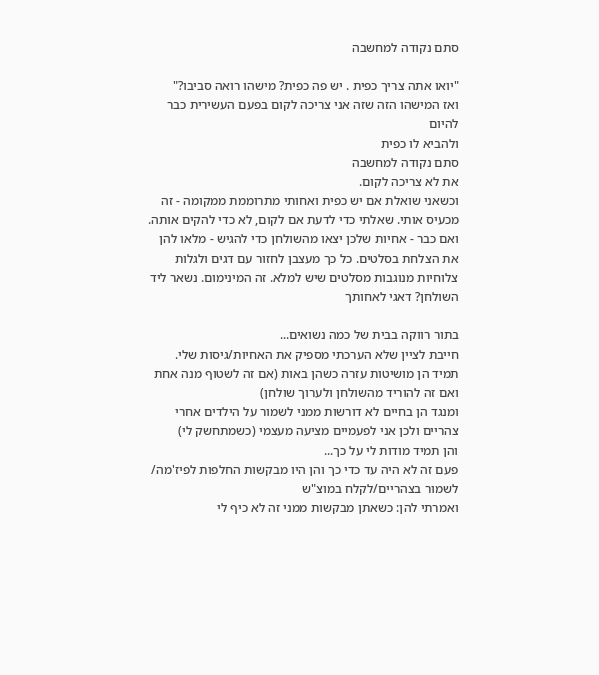סתם נקודה למחשבה

"יואו אתה צריך כפית . יש פה כפית? מישהו רואה סביבו?"
ואז המישהו הזה שזה אני צריכה לקום בפעם העשירית כבר להיום
ולהביא לו כפית
סתם נקודה למחשבה
את לא צריכה לקום.
וכשאני שואלת אם יש כפית ואחותי מתרוממת ממקומה - זה מכעיס אותי. שאלתי כדי לדעת אם לקום, לא כדי להקים אותה.
ואם כבר - אחיות שלכן יצאו מהשולחן כדי להגיש - מלאו להן את הצלחת בסלטים. כל כך מעצבן לחזור עם דגים ולגלות צלוחיות מנוגבות מסלטים שיש למלא. זה המינימום. נשאר ליד השולחן? דאגי לאחותך

בתור רווקה בבית של כמה נשואים...
חייבת לציין שלא הערכתי מספיק את האחיות/גיסות שלי.
תמיד הן מושיטות עזרה כשהן באות (אם זה לשטוף מנה אחת ואם זה להוריד מהשולחן ולערוך שולחן)
ומנגד הן בחיים לא דורשות ממני לשמור על הילדים אחרי צהריים ולכן אני לפעמיים מציעה מעצמי (כשמתחשק לי)
והן תמיד מודות לי על כך...
פעם זה לא היה עד כדי כך והן היו מבקשות החלפות לפיז'מה/ לשמור בצהריים/לקלח במוצ"ש
ואמרתי להן: כשאתן מבקשות ממני זה לא כיף לי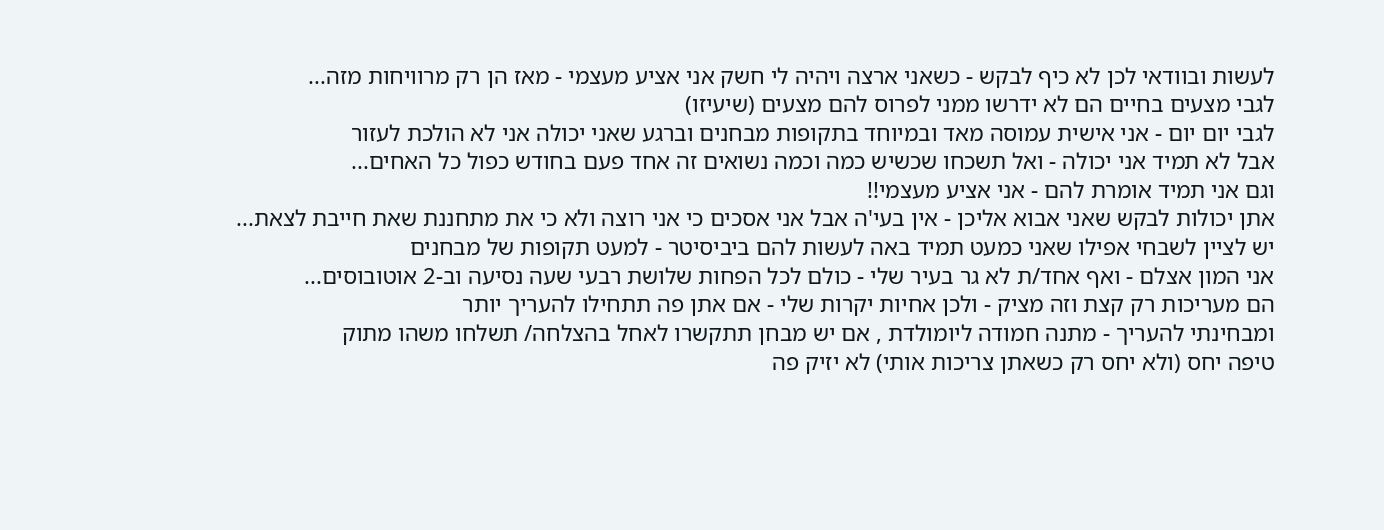לעשות ובוודאי לכן לא כיף לבקש - כשאני ארצה ויהיה לי חשק אני אציע מעצמי - מאז הן רק מרוויחות מזה...
לגבי מצעים בחיים הם לא ידרשו ממני לפרוס להם מצעים (שיעיזו)
לגבי יום יום - אני אישית עמוסה מאד ובמיוחד בתקופות מבחנים וברגע שאני יכולה אני לא הולכת לעזור
אבל לא תמיד אני יכולה - ואל תשכחו שכשיש כמה וכמה נשואים זה אחד פעם בחודש כפול כל האחים...
וגם אני תמיד אומרת להם - אני אציע מעצמי!!
אתן יכולות לבקש שאני אבוא אליכן - אין בעי'ה אבל אני אסכים כי אני רוצה ולא כי את מתחננת שאת חייבת לצאת...
יש לציין לשבחי אפילו שאני כמעט תמיד באה לעשות להם ביביסיטר - למעט תקופות של מבחנים
אני המון אצלם - ואף אחד/ת לא גר בעיר שלי - כולם לכל הפחות שלושת רבעי שעה נסיעה וב-2 אוטובוסים...
הם מעריכות רק קצת וזה מציק - ולכן אחיות יקרות שלי - אם אתן פה תתחילו להעריך יותר
ומבחינתי להעריך - מתנה חמודה ליומולדת , אם יש מבחן תתקשרו לאחל בהצלחה/ תשלחו משהו מתוק
טיפה יחס (ולא יחס רק כשאתן צריכות אותי) לא יזיק פה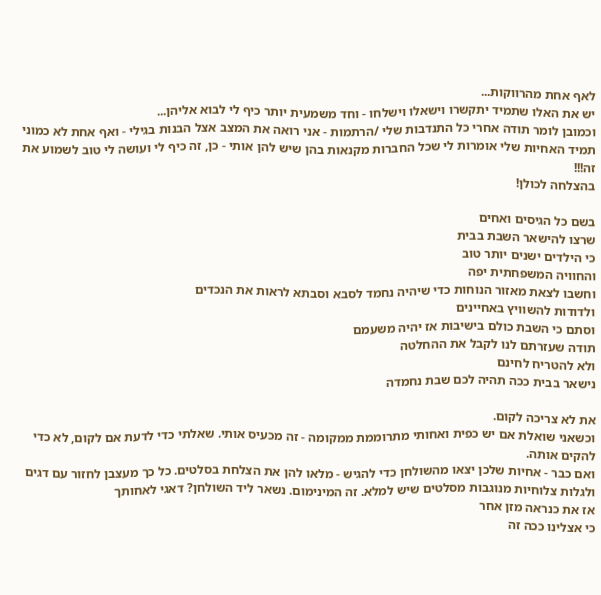לאף אחת מהרווקות...
יש את האלו שתמיד יתקשרו וישאלו וישלחו - וחד משמעית יותר כיף לי לבוא אליהן...
וכמובן לומר תודה אחרי כל התנדבות שלי /הרתמות - אני רואה את המצב אצל הבנות בגילי - ואף אחת לא כמוני
תמיד האחיות שלי אומרות לי שכל החברות מקנאות בהן שיש להן אותי - כן, זה כיף לי ועושה לי טוב לשמוע את זה!!!
בהצלחה לכולן!

בשם כל הגיסים ואחים
שרצו להישאר השבת בבית
כי הילדים ישנים יותר טוב
והחוויה המשפחתית יפה
וחשבו לצאת מאזור הנוחות כדי שיהיה נחמד לסבא וסבתא לראות את הנכדים
ולדודות להשוויץ באחיינים
וסתם כי השבת כולם בישיבות אז יהיה משעמם
תודה שעזרתם לנו לקבל את ההחלטה
ולא להטריח לחינם
נישאר בבית ככה תהיה לכם שבת נחמדה

את לא צריכה לקום.
וכשאני שואלת אם יש כפית ואחותי מתרוממת ממקומה - זה מכעיס אותי. שאלתי כדי לדעת אם לקום, לא כדי להקים אותה.
ואם כבר - אחיות שלכן יצאו מהשולחן כדי להגיש - מלאו להן את הצלחת בסלטים. כל כך מעצבן לחזור עם דגים ולגלות צלוחיות מנוגבות מסלטים שיש למלא. זה המינימום. נשאר ליד השולחן? דאגי לאחותך
אז את כנראה מזן אחר
כי אצלינו ככה זה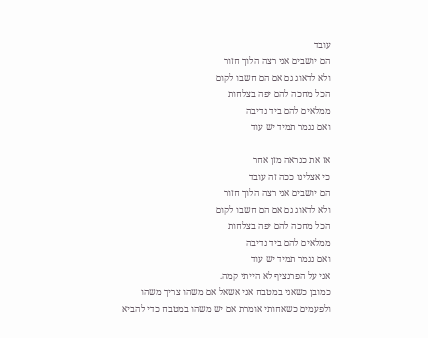עובד
הם יושבים אני רצה הלוך חזור
ולא לדאוג גם אם הם חשבו לקום
הכל מחכה להם יפה בצלחות
ממלאים להם ביד נדיבה
ואם נגמר תמיד יש עוד

אז את כנראה מזן אחר
כי אצלינו ככה זה עובד
הם יושבים אני רצה הלוך חזור
ולא לדאוג גם אם הם חשבו לקום
הכל מחכה להם יפה בצלחות
ממלאים להם ביד נדיבה
ואם נגמר תמיד יש עוד
אני על הפרנציף לא הייתי קמה.
כמובן כשאני במטבח אני אשאל אם משהו צריך משהו
ולפעמים כשאחותי אומרת אם יש משהו במטבח כדי להביא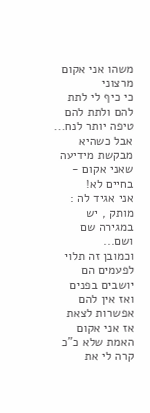משהו אני אקום מרצוני
כי כיף לי לתת להם ולתת להם טיפה יותר לנח...
אבל כשהיא מבקשת מידיעה שאני אקום - בחיים לא!
אני אגיד לה : מותק , יש במגירה שם ושם...
וכמובן זה תלוי
לפעמים הם יושבים בפנים ואז אין להם אפשרות לצאת אז אני אקום
האמת שלא כ"כ קרה לי את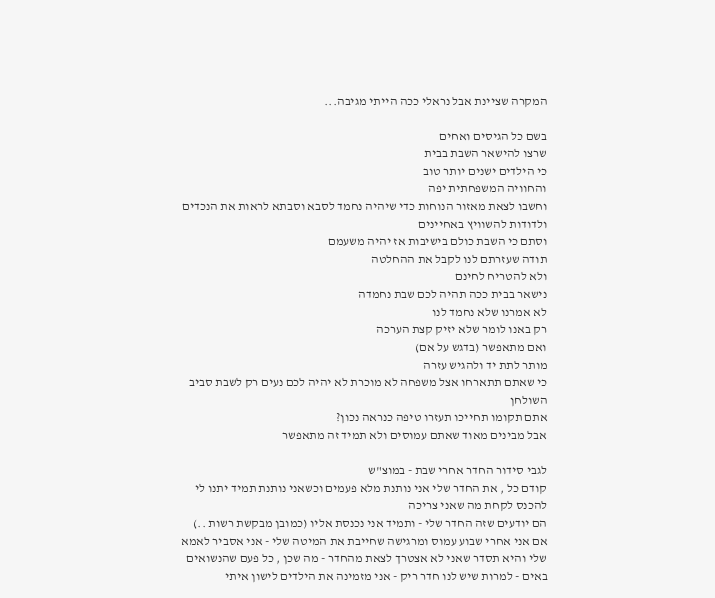המקרה שציינת אבל נראלי ככה הייתי מגיבה...

בשם כל הגיסים ואחים
שרצו להישאר השבת בבית
כי הילדים ישנים יותר טוב
והחוויה המשפחתית יפה
וחשבו לצאת מאזור הנוחות כדי שיהיה נחמד לסבא וסבתא לראות את הנכדים
ולדודות להשוויץ באחיינים
וסתם כי השבת כולם בישיבות אז יהיה משעמם
תודה שעזרתם לנו לקבל את ההחלטה
ולא להטריח לחינם
נישאר בבית ככה תהיה לכם שבת נחמדה
לא אמרנו שלא נחמד לנו
רק באנו לומר שלא יזיק קצת הערכה
ואם מתאפשר (בדגש על אם)
מותר לתת יד ולהגיש עזרה
כי שאתם תתארחו אצל משפחה לא מוכרת לא יהיה לכם נעים רק לשבת סביב השולחן
אתם תקומו תחייכו תעזרו טיפה כנראה נכון?
אבל מבינים מאוד שאתם עמוסים ולא תמיד זה מתאפשר

לגבי סידור החדר אחרי שבת - במוצ"ש
קודם כל , את החדר שלי אני נותנת מלא פעמים וכשאני נותנת תמיד יתנו לי להכנס לקחת מה שאני צריכה
הם יודעים שזה החדר שלי - ותמיד אני נכנסת אליו (כמובן מבקשת רשות ..)
אם אני אחרי שבוע עמוס ומרגישה שחייבת את המיטה שלי - אני אסביר לאמא שלי והיא תסדר שאני לא אצטרך לצאת מהחדר - מה שכן , כל פעם שהנשואים באים - למרות שיש לנו חדר ריק - אני מזמינה את הילדים לישון איתי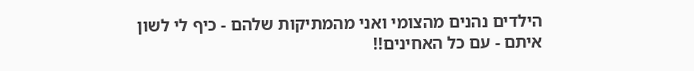הילדים נהנים מהצומי ואני מהמתיקות שלהם - כיף לי לשון איתם - עם כל האחינים!!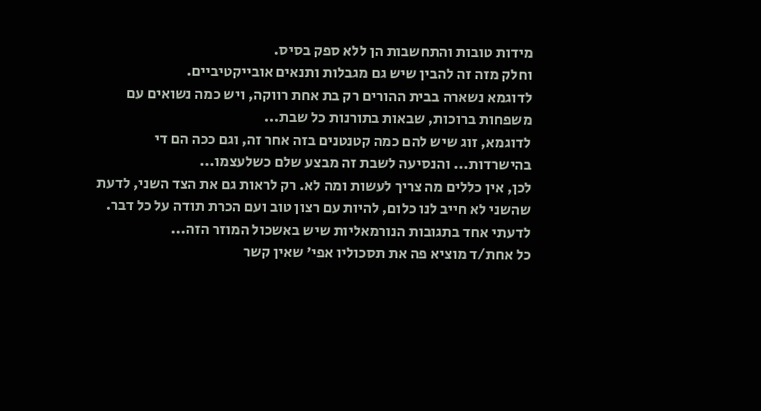מידות טובות והתחשבות הן ללא ספק בסיס.
וחלק מזה זה להבין שיש גם מגבלות ותנאים אובייקטיביים.
לדוגמא נשארה בבית ההורים רק בת אחת רווקה, ויש כמה נשואים עם משפחות ברוכות, שבאות בתורנות כל שבת...
לדוגמא, זוג שיש להם כמה קטנטנים בזה אחר זה, וגם ככה הם די בהישרדות... והנסיעה לשבת זה מבצע שלם כשלעצמו...
לכן, אין כללים מה צריך לעשות ומה לא. רק לראות גם את הצד השני, לדעת שהשני לא חייב לנו כלום, להיות עם רצון טוב ועם הכרת תודה על כל דבר.
לדעתי אחד בתגובות הנורמאליות שיש באשכול המוזר הזה...
כל אחת/ד מוציא פה את תסכוליו אפי' שאין קשר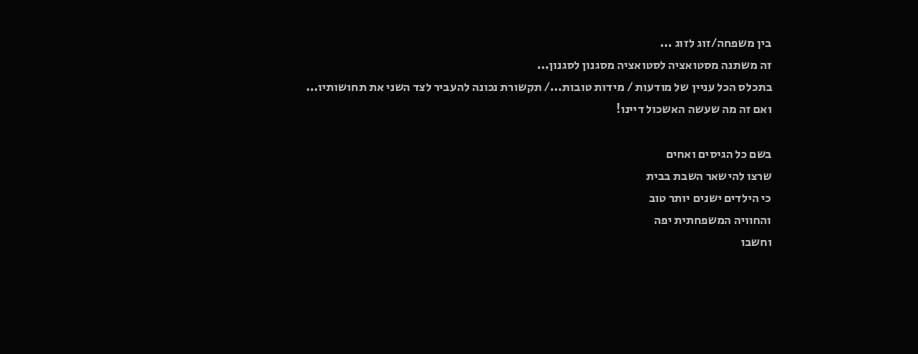בין משפחה/זוג לזוג ...
זה משתנה מסטואציה לסטואציה מסגנון לסגנון...
בתכלס הכל עניין של מודעות / מידות טובות.../ תקשורת נכונה להעביר לצד השני את תחושותיו...
ואם זה מה שעשה האשכול דיינו!

בשם כל הגיסים ואחים
שרצו להישאר השבת בבית
כי הילדים ישנים יותר טוב
והחוויה המשפחתית יפה
וחשבו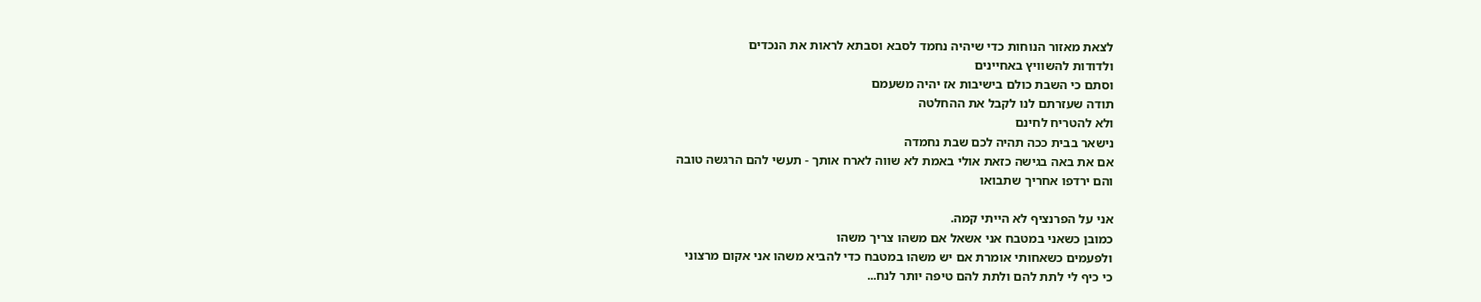לצאת מאזור הנוחות כדי שיהיה נחמד לסבא וסבתא לראות את הנכדים
ולדודות להשוויץ באחיינים
וסתם כי השבת כולם בישיבות אז יהיה משעמם
תודה שעזרתם לנו לקבל את ההחלטה
ולא להטריח לחינם
נישאר בבית ככה תהיה לכם שבת נחמדה
אם את באה בגישה כזאת אולי באמת לא שווה לארח אותך - תעשי להם הרגשה טובה
והם ירדפו אחריך שתבואו

אני על הפרנציף לא הייתי קמה.
כמובן כשאני במטבח אני אשאל אם משהו צריך משהו
ולפעמים כשאחותי אומרת אם יש משהו במטבח כדי להביא משהו אני אקום מרצוני
כי כיף לי לתת להם ולתת להם טיפה יותר לנח...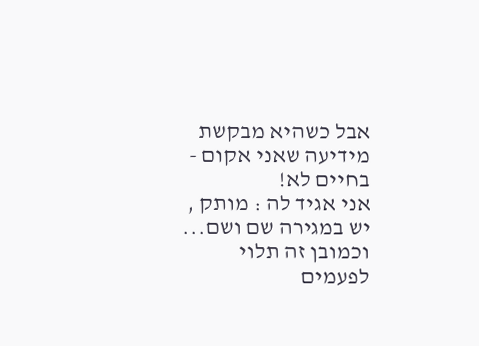אבל כשהיא מבקשת מידיעה שאני אקום - בחיים לא!
אני אגיד לה : מותק , יש במגירה שם ושם...
וכמובן זה תלוי
לפעמים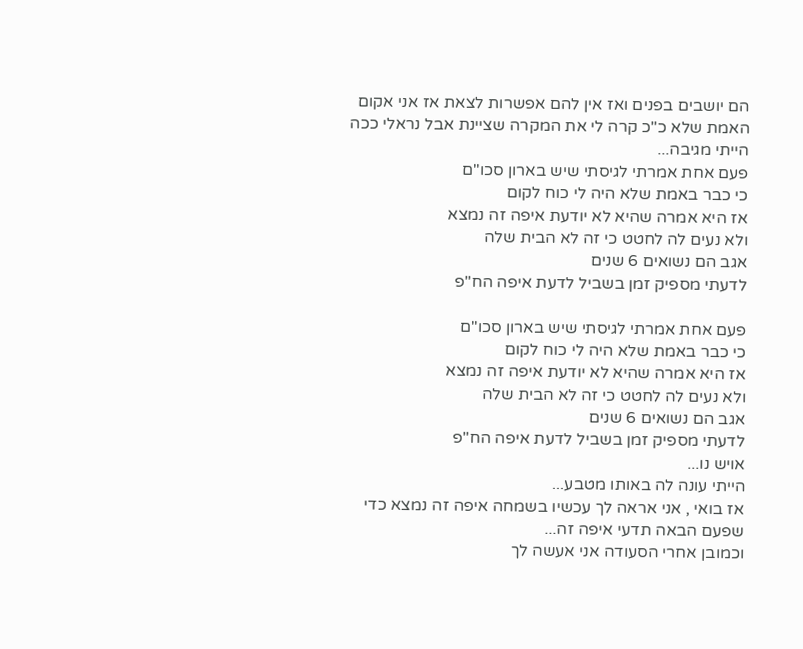הם יושבים בפנים ואז אין להם אפשרות לצאת אז אני אקום
האמת שלא כ"כ קרה לי את המקרה שציינת אבל נראלי ככה הייתי מגיבה...
פעם אחת אמרתי לגיסתי שיש בארון סכו"ם
כי כבר באמת שלא היה לי כוח לקום
אז היא אמרה שהיא לא יודעת איפה זה נמצא
ולא נעים לה לחטט כי זה לא הבית שלה
אגב הם נשואים 6 שנים
לדעתי מספיק זמן בשביל לדעת איפה הח"פ

פעם אחת אמרתי לגיסתי שיש בארון סכו"ם
כי כבר באמת שלא היה לי כוח לקום
אז היא אמרה שהיא לא יודעת איפה זה נמצא
ולא נעים לה לחטט כי זה לא הבית שלה
אגב הם נשואים 6 שנים
לדעתי מספיק זמן בשביל לדעת איפה הח"פ
אויש נו...
הייתי עונה לה באותו מטבע...
אז בואי , אני אראה לך עכשיו בשמחה איפה זה נמצא כדי שפעם הבאה תדעי איפה זה...
וכמובן אחרי הסעודה אני אעשה לך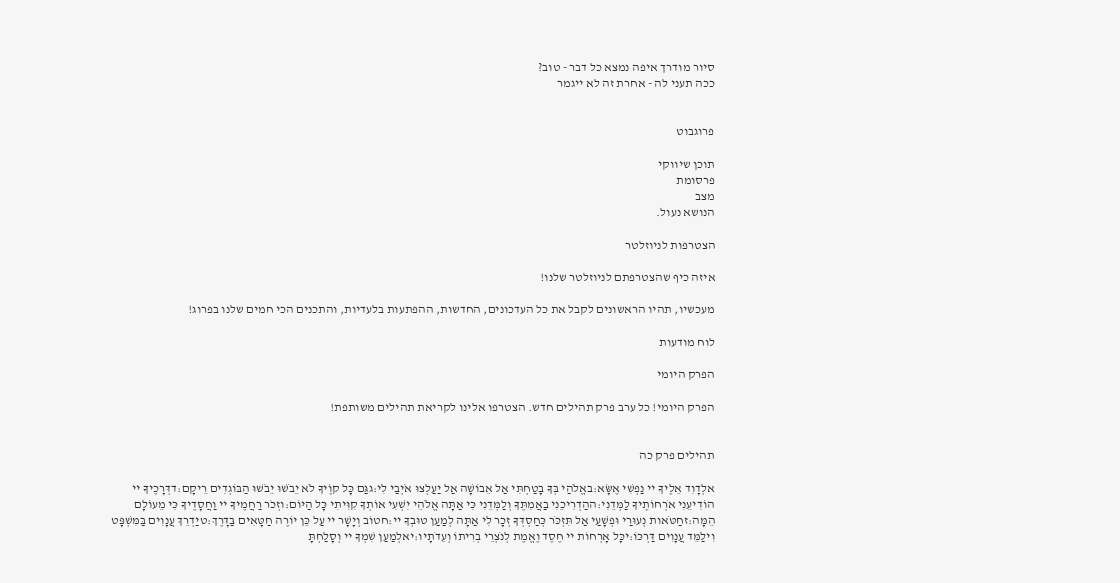סיור מודרך איפה נמצא כל דבר - טוב?
ככה תעני לה - אחרת זה לא ייגמר


פרוגבוט

תוכן שיווקי
פרסומת
מצב
הנושא נעול.

הצטרפות לניוזלטר

איזה כיף שהצטרפתם לניוזלטר שלנו!

מעכשיו, תהיו הראשונים לקבל את כל העדכונים, החדשות, ההפתעות בלעדיות, והתכנים הכי חמים שלנו בפרוג!

לוח מודעות

הפרק היומי

הפרק היומי! כל ערב פרק תהילים חדש. הצטרפו אלינו לקריאת תהילים משותפת!


תהילים פרק כה

אלְדָוִד אֵלֶיךָ יי נַפְשִׁי אֶשָּׂא:באֱלֹהַי בְּךָ בָטַחְתִּי אַל אֵבוֹשָׁה אַל יַעַלְצוּ אֹיְבַי לִי:גגַּם כָּל קוֶֹיךָ לֹא יֵבֹשׁוּ יֵבֹשׁוּ הַבּוֹגְדִים רֵיקָם:דדְּרָכֶיךָ יי הוֹדִיעֵנִי אֹרְחוֹתֶיךָ לַמְּדֵנִי:ההַדְרִיכֵנִי בַאֲמִתֶּךָ וְלַמְּדֵנִי כִּי אַתָּה אֱלֹהֵי יִשְׁעִי אוֹתְךָ קִוִּיתִי כָּל הַיּוֹם:וזְכֹר רַחֲמֶיךָ יי וַחֲסָדֶיךָ כִּי מֵעוֹלָם הֵמָּה:זחַטֹּאות נְעוּרַי וּפְשָׁעַי אַל תִּזְכֹּר כְּחַסְדְּךָ זְכָר לִי אַתָּה לְמַעַן טוּבְךָ יי:חטוֹב וְיָשָׁר יי עַל כֵּן יוֹרֶה חַטָּאִים בַּדָּרֶךְ:טיַדְרֵךְ עֲנָוִים בַּמִּשְׁפָּט וִילַמֵּד עֲנָוִים דַּרְכּוֹ:יכָּל אָרְחוֹת יי חֶסֶד וֶאֱמֶת לְנֹצְרֵי בְרִיתוֹ וְעֵדֹתָיו:יאלְמַעַן שִׁמְךָ יי וְסָלַחְתָּ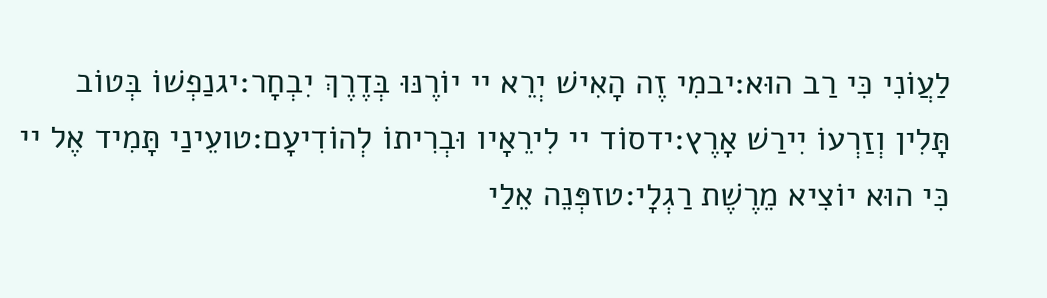לַעֲוֹנִי כִּי רַב הוּא:יבמִי זֶה הָאִישׁ יְרֵא יי יוֹרֶנּוּ בְּדֶרֶךְ יִבְחָר:יגנַפְשׁוֹ בְּטוֹב תָּלִין וְזַרְעוֹ יִירַשׁ אָרֶץ:ידסוֹד יי לִירֵאָיו וּבְרִיתוֹ לְהוֹדִיעָם:טועֵינַי תָּמִיד אֶל יי כִּי הוּא יוֹצִיא מֵרֶשֶׁת רַגְלָי:טזפְּנֵה אֵלַי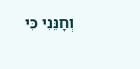וְחָנֵּנִי כִּי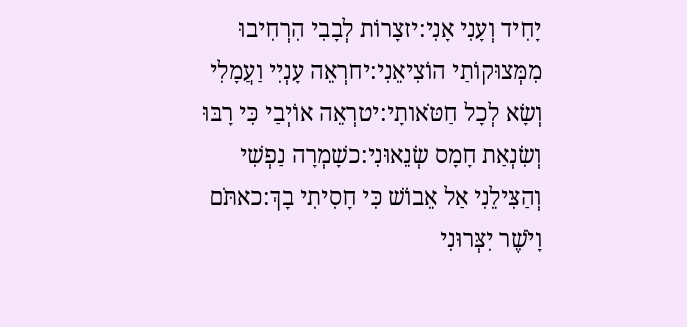יָחִיד וְעָנִי אָנִי:יזצָרוֹת לְבָבִי הִרְחִיבוּ מִמְּצוּקוֹתַי הוֹצִיאֵנִי:יחרְאֵה עָנְיִי וַעֲמָלִי וְשָׂא לְכָל חַטֹּאותָי:יטרְאֵה אוֹיְבַי כִּי רָבּוּ וְשִׂנְאַת חָמָס שְׂנֵאוּנִי:כשָׁמְרָה נַפְשִׁי וְהַצִּילֵנִי אַל אֵבוֹשׁ כִּי חָסִיתִי בָךְ:כאתֹּם וָיֹשֶׁר יִצְּרוּנִי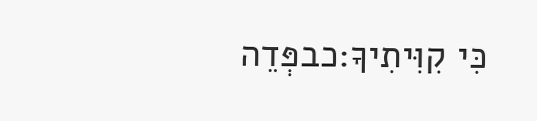כִּי קִוִּיתִיךָ:כבפְּדֵה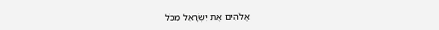אֱלֹהִים אֶת יִשְׂרָאֵל מִכֹּל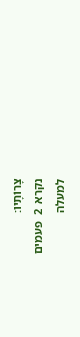צָרוֹתָיו:
נקרא  2  פעמים
למעלה